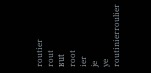routier
rout
ʁut
root
ier
je
ye
routinierroulier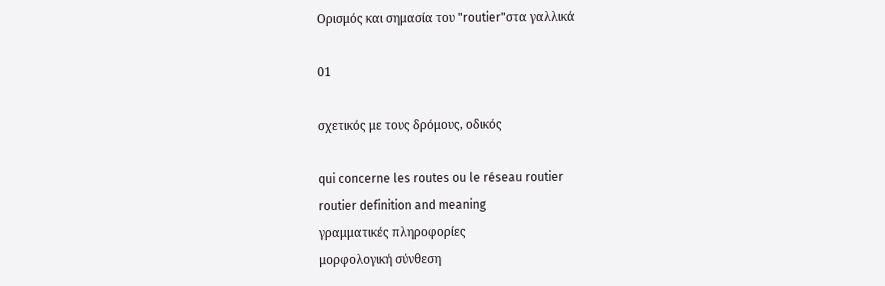Ορισμός και σημασία του "routier"στα γαλλικά

01

σχετικός με τους δρόμους, οδικός

qui concerne les routes ou le réseau routier
routier definition and meaning
γραμματικές πληροφορίες
μορφολογική σύνθεση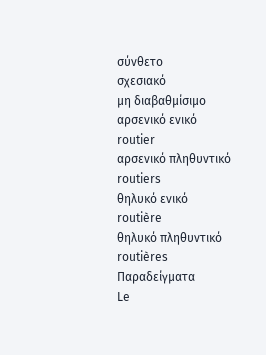σύνθετο
σχεσιακό
μη διαβαθμίσιμο
αρσενικό ενικό
routier
αρσενικό πληθυντικό
routiers
θηλυκό ενικό
routière
θηλυκό πληθυντικό
routières
Παραδείγματα
Le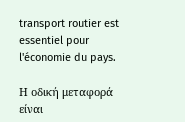transport routier est essentiel pour l'économie du pays.

Η οδική μεταφορά είναι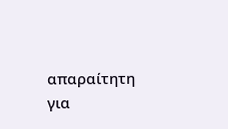απαραίτητη για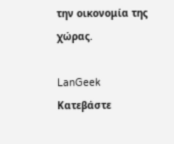την οικονομία της χώρας.

LanGeek
Κατεβάστε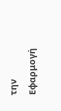την Εφαρμογή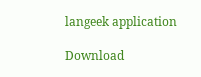langeek application

Download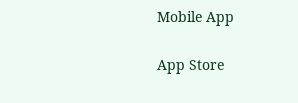Mobile App

App Store